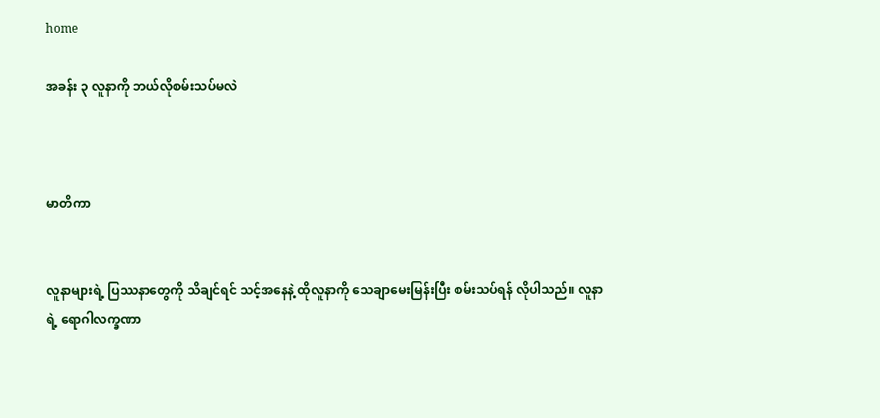home

အခန်း ၃ လူနာကို ဘယ်လိုစမ်းသပ်မလဲ



မာတိကာ


လူနာများရဲ့ ပြဿနာတွေကို သိချင်ရင် သင့်အနေနဲ့ ထိုလူနာကို သေချာမေးမြန်းပြီး စမ်းသပ်ရန် လိုပါသည်။ လူနာရဲ့ ရောဂါလက္ခဏာ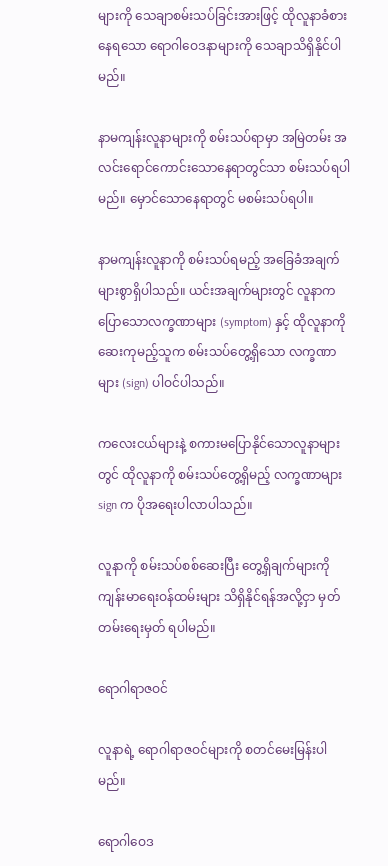များကို သေချာစမ်းသပ်ခြင်းအားဖြင့် ထိုလူနာခံစားနေရသော ရောဂါဝေဒနာများကို သေချာသိရှိနိုင်ပါမည်။

နာမကျန်းလူနာများကို စမ်းသပ်ရာမှာ အမြဲတမ်း အလင်းရောင်ကောင်းသောနေရာတွင်သာ စမ်းသပ်ရပါမည်။ မှောင်သောနေရာတွင် မစမ်းသပ်ရပါ။

နာမကျန်းလူနာကို စမ်းသပ်ရမည့် အခြေခံအချက်များစွာရှိပါသည်။ ယင်းအချက်များတွင် လူနာက ပြောသောလက္ခဏာများ (symptom) နှင့် ထိုလူနာကို ဆေးကုမည့်သူက စမ်းသပ်တွေ့ရှိသော လက္ခဏာများ (sign) ပါဝင်ပါသည်။

ကလေးငယ်များနဲ့ စကားမပြောနိုင်သောလူနာများတွင် ထိုလူနာကို စမ်းသပ်တွေ့ရှိမည့် လက္ခဏာများ sign က ပိုအရေးပါလာပါသည်။

လူနာကို စမ်းသပ်စစ်ဆေးပြီး တွေ့ရှိချက်များကို ကျန်းမာရေးဝန်ထမ်းများ သိရှိနိုင်ရန်အလို့ငှာ မှတ်တမ်းရေးမှတ် ရပါမည်။

ရောဂါရာဇဝင်

လူနာရဲ့ ရောဂါရာဇဝင်များကို စတင်မေးမြန်းပါမည်။

ရောဂါဝေဒ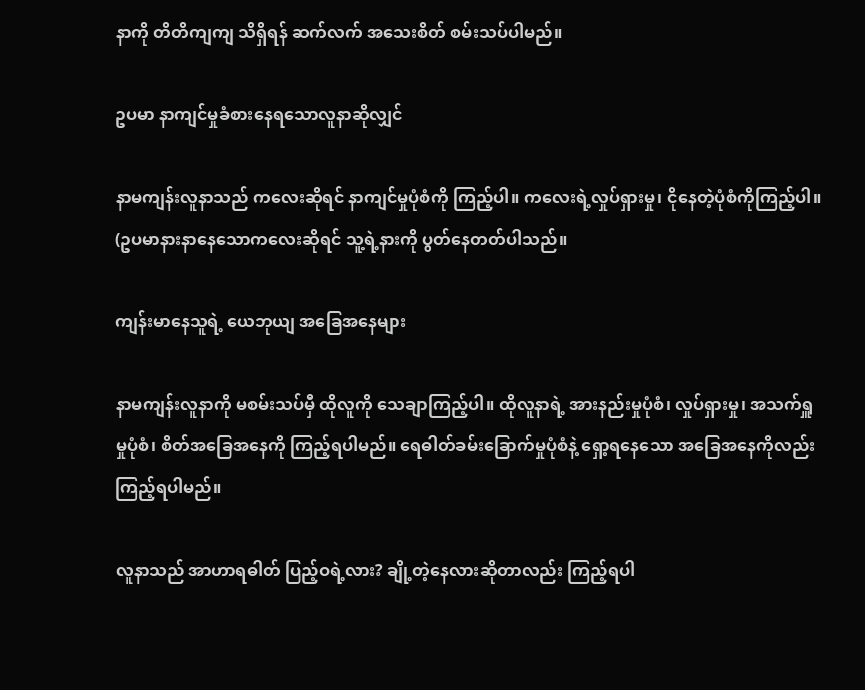နာကို တိတိကျကျ သိရှိရန် ဆက်လက် အသေးစိတ် စမ်းသပ်ပါမည်။

ဥပမာ နာကျင်မှုခံစားနေရသောလူနာဆိုလျှင်

နာမကျန်းလူနာသည် ကလေးဆိုရင် နာကျင်မှုပုံစံကို ကြည့်ပါ။ ကလေးရဲ့လှုပ်ရှားမှု၊ ငိုနေတဲ့ပုံစံကိုကြည့်ပါ။ (ဥပမာနားနာနေသောကလေးဆိုရင် သူ့ရဲ့နားကို ပွတ်နေတတ်ပါသည်။

ကျန်းမာနေသူရဲ့ ယေဘုယျ အခြေအနေများ

နာမကျန်းလူနာကို မစမ်းသပ်မှီ ထိုလူကို သေချာကြည့်ပါ။ ထိုလူနာရဲ့ အားနည်းမှုပုံစံ၊ လှုပ်ရှားမှု၊ အသက်ရှူမှုပုံစံ၊ စိတ်အခြေအနေကို ကြည့်ရပါမည်။ ရေဓါတ်ခမ်းခြောက်မှုပုံစံနဲ့ ရှော့ရနေသော အခြေအနေကိုလည်း ကြည့်ရပါမည်။

လူနာသည် အာဟာရဓါတ် ပြည့်ဝရဲ့လား? ချို့တဲ့နေလားဆိုတာလည်း ကြည့်ရပါ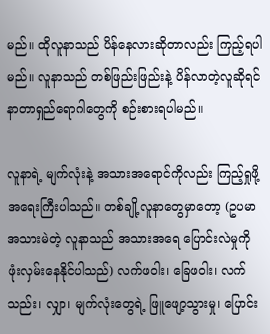မည်။ ထိုလူနာသည် ပိန်နေလားဆိုတာလည်း ကြည့်ရပါမည်။ လူနာသည် တစ်ဖြည်းဖြည်းနဲ့ ပိန်လာတဲ့လူဆိုရင် နာတာရှည်ရောဂါတွေကို စဉ်းစားရပါမည်။

လူနာရဲ့ မျက်လုံးနဲ့ အသားအရောင်ကိုလည်း ကြည့်ရှုဖို့ အရေးကြီးပါသည်။ တစ်ချို့လူနာတွေမှာတော့ (ဥပမာ အသားမဲတဲ့ လူနာသည် အသားအရေ ပြောင်းလဲမှုကို ဖုံးလှမ်းနေနိုင်ပါသည်) လက်ဖဝါး၊ ခြေဖဝါး၊ လက်သည်း၊ လျှာ၊ မျက်လုံးတွေရဲ့ ဖြူဖျော့သွားမှု၊ ပြောင်း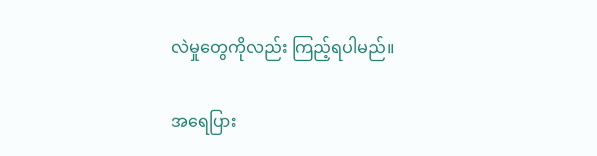လဲမှုတွေကိုလည်း ကြည့်ရပါမည်။

အရေပြား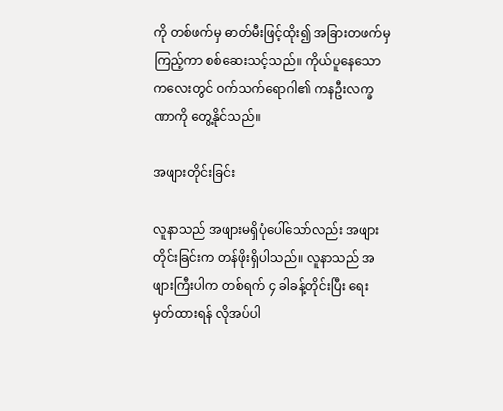ကို တစ်ဖက်မှ ဓာတ်မီးဖြင့်ထိုး၍ အခြားတဖက်မှကြည့်ကာ စစ်ဆေးသင့်သည်။ ကိုယ်ပူနေသောကလေးတွင် ဝက်သက်ရောဂါ၏ ကနဦးလက္ခဏာကို တွေ့နိုင်သည်။

အဖျားတိုင်းခြင်း

လူနာသည် အဖျားမရှိပုံပေါ်သော်လည်း အဖျားတိုင်းခြင်းက တန်ဖိုးရှိပါသည်။ လူနာသည် အဖျားကြီးပါက တစ်ရက် ၄ ခါခန့်တိုင်းပြီး ရေးမှတ်ထားရန် လိုအပ်ပါ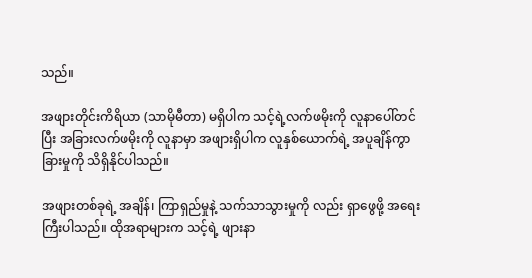သည်။

အဖျားတိုင်းကိရိယာ (သာမိုမီတာ) မရှိပါက သင့်ရဲ့လက်ဖမိုးကို လူနာပေါ်တင်ပြီး အခြားလက်ဖမိုးကို လူနာမှာ အဖျားရှိပါက လူနှစ်ယောက်ရဲ့ အပူချိန်ကွာခြားမှုကို သိရှိနိုင်ပါသည်။

အဖျားတစ်ခုရဲ့ အချိန်၊ ကြာရှည်မှုနဲ့ သက်သာသွားမှုကို လည်း ရှာဖွေဖို့ အရေးကြီးပါသည်။ ထိုအရာများက သင့်ရဲ့ ဖျားနာ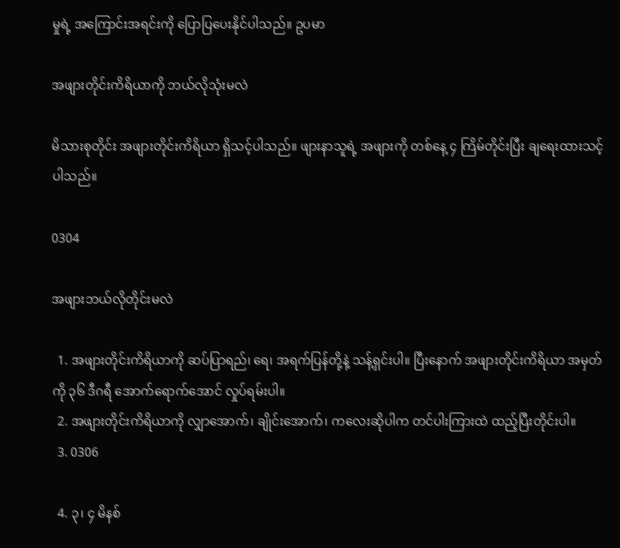မှုရဲ့ အကြောင်းအရင်းကို ပြောပြပေးနိုင်ပါသည်။ ဥပမာ

အဖျားတိုင်းကိရိယာကို ဘယ်လိုသုံးမလဲ

မိသားစုတိုင်း အဖျားတိုင်းကိရိယာ ရှိသင့်ပါသည်။ ဖျားနာသူရဲ့ အဖျားကို တစ်နေ့ ၄ ကြိမ်တိုင်းပြီး ချရေးထားသင့်ပါသည်။

0304

အဖျားဘယ်လိုတိုင်းမလဲ

  1. အဖျားတိုင်းကိရိယာကို ဆပ်ပြာရည်၊ ရေ၊ အရက်ပြန်တို့နဲ့ သန့်ရှင်းပါ။ ပြီးနောက် အဖျားတိုင်းကိရိယာ အမှတ်ကို ၃၆ ဒီဂရီ အောက်ရောက်အောင် လှုပ်ရမ်းပါ။
  2. အဖျားတိုင်းကိရိယာကို လျှာအောက်၊ ချိုင်းအောက်၊ ကလေးဆိုပါက တင်ပါးကြားထဲ ထည့်ပြီးတိုင်းပါ။
  3. 0306

  4. ၃၊ ၄ မိနစ်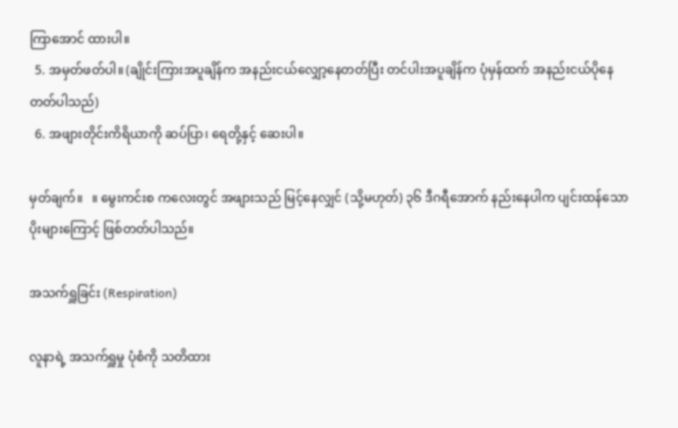ကြာအောင် ထားပါ။
  5. အမှတ်ဖတ်ပါ။ (ချိုင်းကြားအပူချိန်က အနည်းငယ်လျှော့နေတတ်ပြီး တင်ပါးအပူချိန်က ပုံမှန်ထက် အနည်းငယ်ပိုနေတတ်ပါသည်)
  6. အဖျားတိုင်းကိရိယာကို ဆပ်ပြာ၊ ရေတို့နှင့် ဆေးပါ။

မှတ်ချက်။   ။ မွေးကင်းစ ကလေးတွင် အဖျားသည် မြင့်နေလျှင် (သို့မဟုတ်) ၃၆ ဒီဂရီအောက် နည်းနေပါက ပျင်းထန်သော ပိုးများကြောင့် ဖြစ်တတ်ပါသည်။

အသက်ရှူခြင်း (Respiration)

လူနာရဲ့ အသက်ရှူမှု ပုံစံကို သတိထား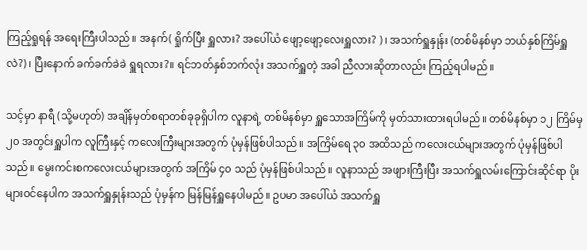ကြည့်ရှုရန် အရေးကြီးပါသည်။ အနက်( ရှိုက်ပြီး ရှူလား? အပေါ်ယံ ဖျော့ဖျော့လေးရှူလား? )၊ အသက်ရှူနှုန်း (တစ်မိနစ်မှာ ဘယ်နှစ်ကြိမ်ရှူလဲ?)၊ ပြီးနောက် ခက်ခက်ခဲခဲ ရှူရလား?။ ရင်ဘတ်နှစ်ဘက်လုံး အသက်ရှူတဲ့ အခါ ညီလားဆိုတာလည်း ကြည့်ရပါမည်။

သင့်မှာ နာရီ (သို့မဟုတ်) အချိန်မှတ်စရာတစ်ခုခုရှိပါက လူနာရဲ့ တစ်မိနစ်မှာ ရှူသောအကြိမ်ကို မှတ်သားထားရပါမည်။ တစ်မိနစ်မှာ ၁၂ ကြိမ်မှ ၂၀ အတွင်းရှူပါက လူကြီးနှင့် ကလေးကြီးများအတွက် ပုံမှန်ဖြစ်ပါသည်။ အကြိမ်ရေ ၃၀ အထိသည် ကလေးငယ်များအတွက် ပုံမှန်ဖြစ်ပါသည်။ မွေးကင်းစကလေးငယ်များအတွက် အကြိမ် ၄၀ သည် ပုံမှန်ဖြစ်ပါသည်။ လူနာသည် အဖျားကြီးပြီး အသက်ရှူလမ်းကြောင်းဆိုင်ရာ ပိုးများဝင်နေပါက အသက်ရှူနှုန်းသည် ပုံမှန်က မြန်မြန်ရှူနေပါမည်။ ဥပမာ အပေါ်ယံ အသက်ရှူ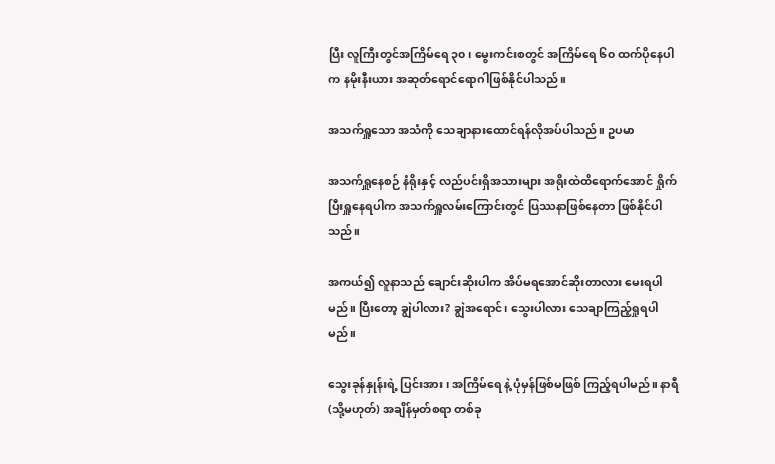ပြီး လူကြီးတွင်အကြိမ်ရေ ၃၀၊ မွေးကင်းစတွင် အကြိမ်ရေ ၆၀ ထက်ပိုနေပါက နမိုးနီးယား အဆုတ်ရောင်ရောဂါဖြစ်နိုင်ပါသည်။

အသက်ရှူသော အသံကို သေချာနားထောင်ရန်လိုအပ်ပါသည်။ ဥပမာ

အသက်ရှူနေစဉ် နံရိုးနှင့် လည်ပင်းရှိအသားများ အရိုးထဲထိရောက်အောင် ရှိုက်ပြီးရှူနေရပါက အသက်ရှူလမ်းကြောင်းတွင် ပြဿနာဖြစ်နေတာ ဖြစ်နိုင်ပါသည်။

အကယ်၍ လူနာသည် ချောင်းဆိုးပါက အိပ်မရအောင်ဆိုးတာလား မေးရပါမည်။ ပြီးတော့ ချွဲပါလား? ချွဲအရောင်၊ သွေးပါလား သေချာကြည့်ရှုရပါမည်။

သွေးခုန်နှုန်းရဲ့ ပြင်းအား၊ အကြိမ်ရေ နဲ့ ပုံမှန်ဖြစ်မဖြစ် ကြည့်ရပါမည်။ နာရီ (သို့မဟုတ်) အချိန်မှတ်စရာ တစ်ခု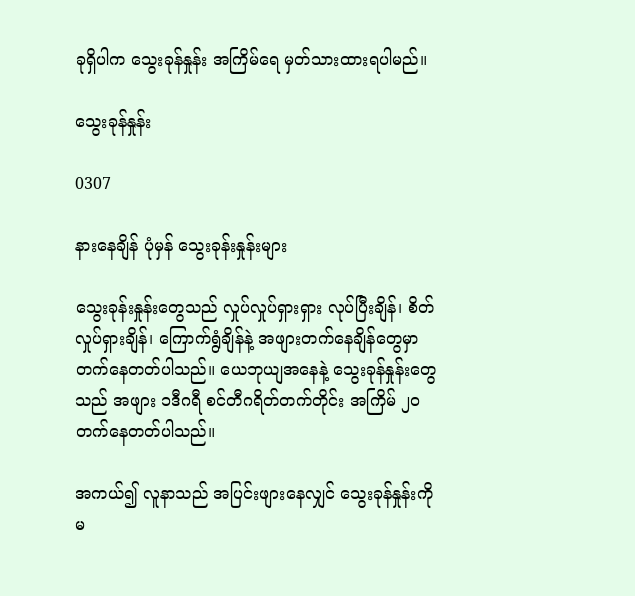ခုရှိပါက သွေးခုန်နှုန်း အကြိမ်ရေ မှတ်သားထားရပါမည်။

သွေးခုန်နှုန်း

0307

နားနေချိန် ပုံမှန် သွေးခုန်းနှုန်းများ

သွေးခုန်းနှုန်းတွေသည် လှုပ်လှုပ်ရှားရှား လုပ်ပြီးချိန်၊ စိတ်လှုပ်ရှားချိန်၊ ကြောက်ရွံချိန်နဲ့ အဖျားတက်နေချိန်တွေမှာ တက်နေတတ်ပါသည်။ ယေဘုယျအနေနဲ့ သွေးခုန်နှုန်းတွေသည် အဖျား ၁ဒီဂရီ စင်တီဂရိတ်တက်တိုင်း အကြိမ် ၂၀ တက်နေတတ်ပါသည်။

အကယ်၍ လူနာသည် အပြင်းဖျားနေလျှင် သွေးခုန်နှုန်းကို မ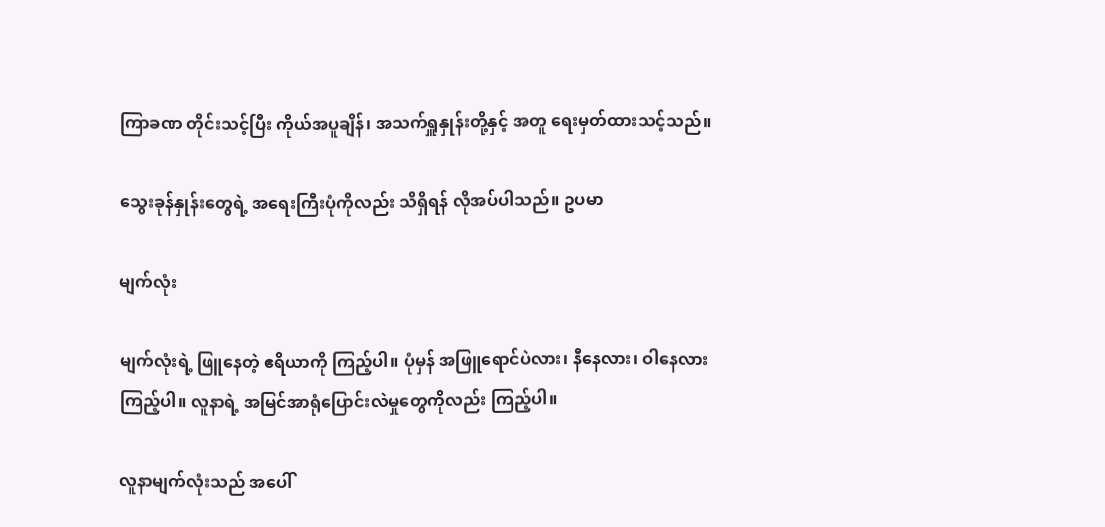ကြာခဏ တိုင်းသင့်ပြီး ကိုယ်အပူချိန်၊ အသက်ရှူနှုန်းတို့နှင့် အတူ ရေးမှတ်ထားသင့်သည်။

သွေးခုန်နှုန်းတွေရဲ့ အရေးကြီးပုံကိုလည်း သိရှိရန် လိုအပ်ပါသည်။ ဥပမာ

မျက်လုံး

မျက်လုံးရဲ့ ဖြူနေတဲ့ ဧရိယာကို ကြည့်ပါ။ ပုံမှန် အဖြူရောင်ပဲလား၊ နီနေလား၊ ဝါနေလား ကြည့်ပါ။ လူနာရဲ့ အမြင်အာရုံပြောင်းလဲမှုတွေကိုလည်း ကြည့်ပါ။

လူနာမျက်လုံးသည် အပေါ်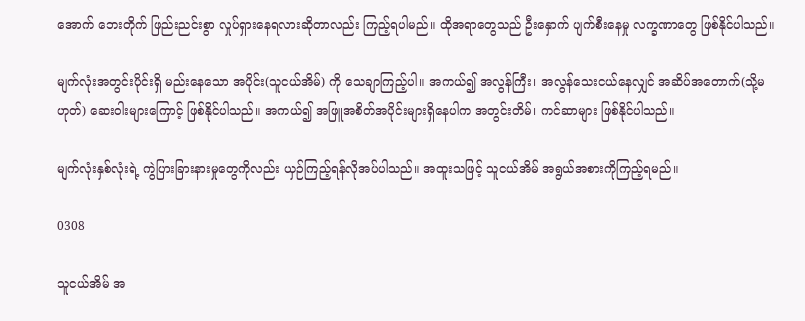အောက် ဘေးတိုက် ဖြည်းညင်းစွာ လှုပ်ရှားနေရလားဆိုတာလည်း ကြည့်ရပါမည်။ ထိုအရာတွေသည် ဦးနှောက် ပျက်စီးနေမှု လက္ခဏာတွေ ဖြစ်နိုင်ပါသည်။

မျက်လုံးအတွင်းပိုင်းရှိ မည်းနေသော အပိုင်း(သူငယ်အိမ်) ကို သေချာကြည့်ပါ။ အကယ်၍ အလွန်ကြီး၊ အလွန်သေးငယ်နေလျှင် အဆိပ်အတောက်(သို့မဟုတ်) ဆေးဝါးများကြောင့် ဖြစ်နိုင်ပါသည်။ အကယ်၍ အဖြူအစိတ်အပိုင်းများရှိနေပါက အတွင်းတိမ်၊ ကင်ဆာများ ဖြစ်နိုင်ပါသည်။

မျက်လုံးနှစ်လုံးရဲ့ ကွဲပြားခြားနားမှုတွေကိုလည်း ယှဉ်ကြည့်ရန်လိုအပ်ပါသည်။ အထူးသဖြင့် သူငယ်အိမ် အရွယ်အစားကိုကြည့်ရမည်။

0308

သူငယ်အိမ် အ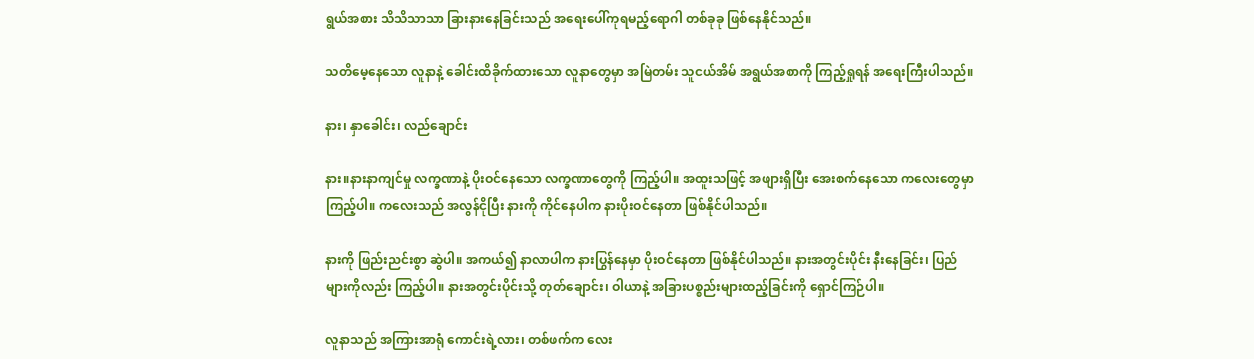ရွယ်အစား သိသိသာသာ ခြားနားနေခြင်းသည် အရေးပေါ်ကုရမည့်ရောဂါ တစ်ခုခု ဖြစ်နေနိုင်သည်။

သတိမေ့နေသော လူနာနဲ့ ခေါင်းထိခိုက်ထားသော လူနာတွေမှာ အမြဲတမ်း သူငယ်အိမ် အရွယ်အစာကို ကြည့်ရှုရန် အရေးကြီးပါသည်။

နား၊ နှာခေါင်း၊ လည်ချောင်း

နား။နားနာကျင်မှု လက္ခဏာနဲ့ ပိုးဝင်နေသော လက္ခဏာတွေကို ကြည့်ပါ။ အထူးသဖြင့် အဖျားရှိပြီး အေးစက်နေသော ကလေးတွေမှာ ကြည့်ပါ။ ကလေးသည် အလွန်ငိုပြီး နားကို ကိုင်နေပါက နားပိုးဝင်နေတာ ဖြစ်နိုင်ပါသည်။

နားကို ဖြည်းညင်းစွာ ဆွဲပါ။ အကယ်၍ နာလာပါက နားပြွန်နေမှာ ပိုးဝင်နေတာ ဖြစ်နိုင်ပါသည်။ နားအတွင်းပိုင်း နီးနေခြင်း၊ ပြည် များကိုလည်း ကြည့်ပါ။ နားအတွင်းပိုင်းသို့ တုတ်ချောင်း၊ ဝါယာနဲ့ အခြားပစ္စည်းများထည့်ခြင်းကို ရှောင်ကြဉ်ပါ။

လူနာသည် အကြားအာရုံ ကောင်းရဲ့လား၊ တစ်ဖက်က လေး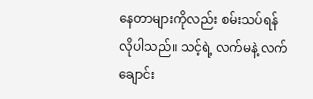နေတာများကိုလည်း စမ်းသပ်ရန်လိုပါသည်။ သင့်ရဲ့ လက်မနဲ့ လက်ချောင်း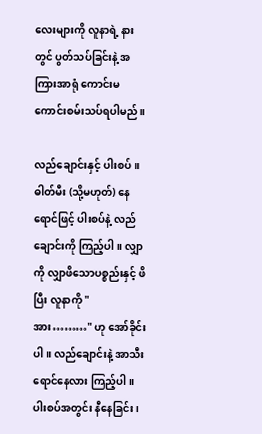လေးများကို လူနာရဲ့ နားတွင် ပွတ်သပ်ခြင်းနဲ့ အကြားအာရုံ ကောင်းမကောင်းစမ်းသပ်ရပါမည်။

လည်ချောင်းနှင့် ပါးစပ်။ ဓါတ်မီး (သို့မဟုတ်) နေရောင်ဖြင့် ပါးစပ်နဲ့ လည်ချောင်းကို ကြည့်ပါ။ လျှာကို လျှာဖိသောပစ္စည်းနှင့် ဖိပြီး လူနာကို " အား………" ဟု အော်ခိုင်းပါ။ လည်ချောင်းနဲ့ အာသီးရောင်နေလား ကြည့်ပါ။ ပါးစပ်အတွင်း နီနေခြင်း၊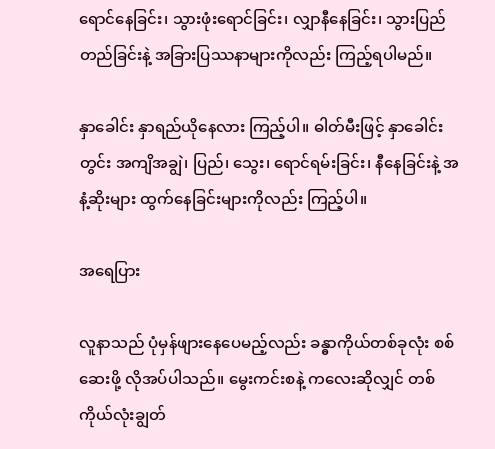ရောင်နေခြင်း၊ သွားဖုံးရောင်ခြင်း၊ လျှာနီနေခြင်း၊ သွားပြည်တည်ခြင်းနဲ့ အခြားပြဿနာများကိုလည်း ကြည့်ရပါမည်။

နှာခေါင်း နှာရည်ယိုနေလား ကြည့်ပါ။ ဓါတ်မီးဖြင့် နှာခေါင်းတွင်း အကျိအချွဲ၊ ပြည်၊ သွေး၊ ရောင်ရမ်းခြင်း၊ နီနေခြင်းနဲ့ အနံ့ဆိုးများ ထွက်နေခြင်းများကိုလည်း ကြည့်ပါ။

အရေပြား

လူနာသည် ပုံမှန်ဖျားနေပေမည့်လည်း ခန္ဓာကိုယ်တစ်ခုလုံး စစ်ဆေးဖို့ လိုအပ်ပါသည်။ မွေးကင်းစနဲ့ ကလေးဆိုလျှင် တစ်ကိုယ်လုံးချွတ်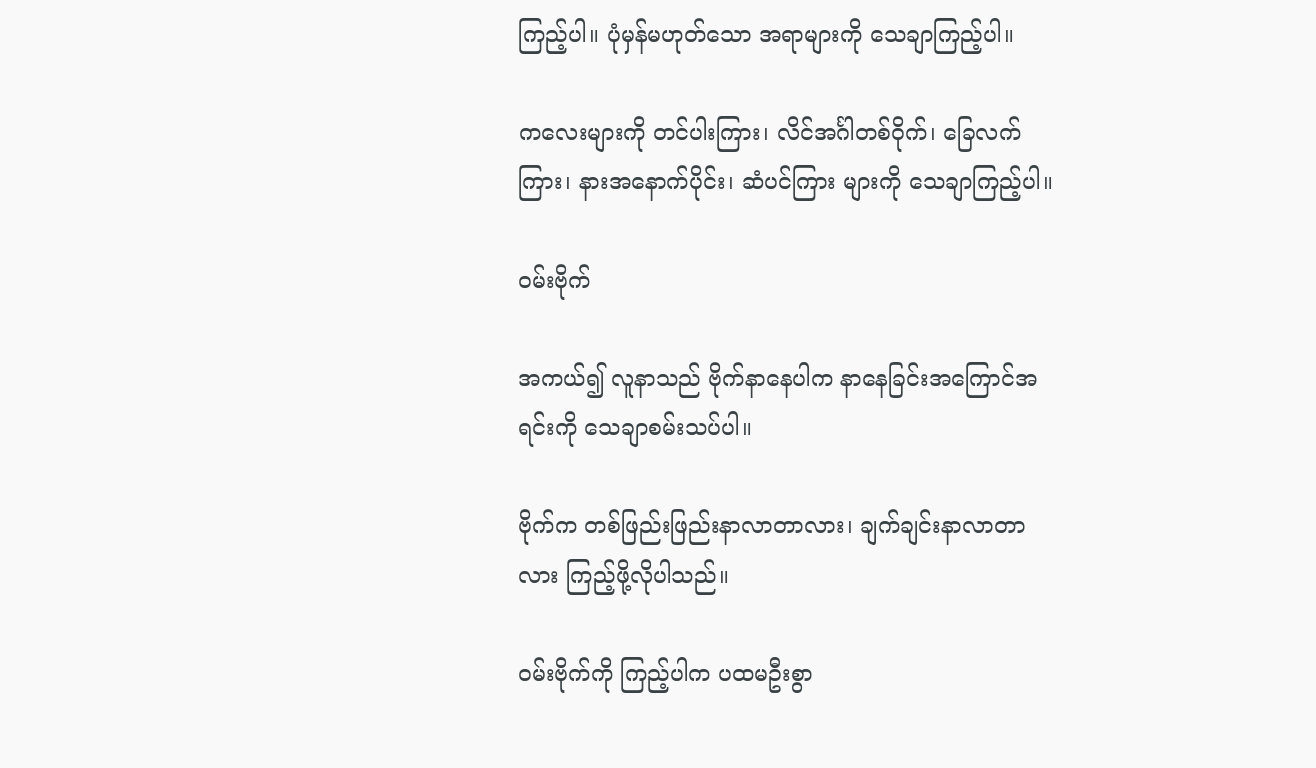ကြည့်ပါ။ ပုံမှန်မဟုတ်သော အရာများကို သေချာကြည့်ပါ။

ကလေးများကို တင်ပါးကြား၊ လိင်အင်္ဂါတစ်ဝိုက်၊ ခြေလက်ကြား၊ နားအနောက်ပိုင်း၊ ဆံပင်ကြား များကို သေချာကြည့်ပါ။

ဝမ်းဗိုက်

အကယ်၍ လူနာသည် ဗိုက်နာနေပါက နာနေခြင်းအကြောင်အရင်းကို သေချာစမ်းသပ်ပါ။

ဗိုက်က တစ်ဖြည်းဖြည်းနာလာတာလား၊ ချက်ချင်းနာလာတာလား ကြည့်ဖို့လိုပါသည်။

ဝမ်းဗိုက်ကို ကြည့်ပါက ပထမဦးစွာ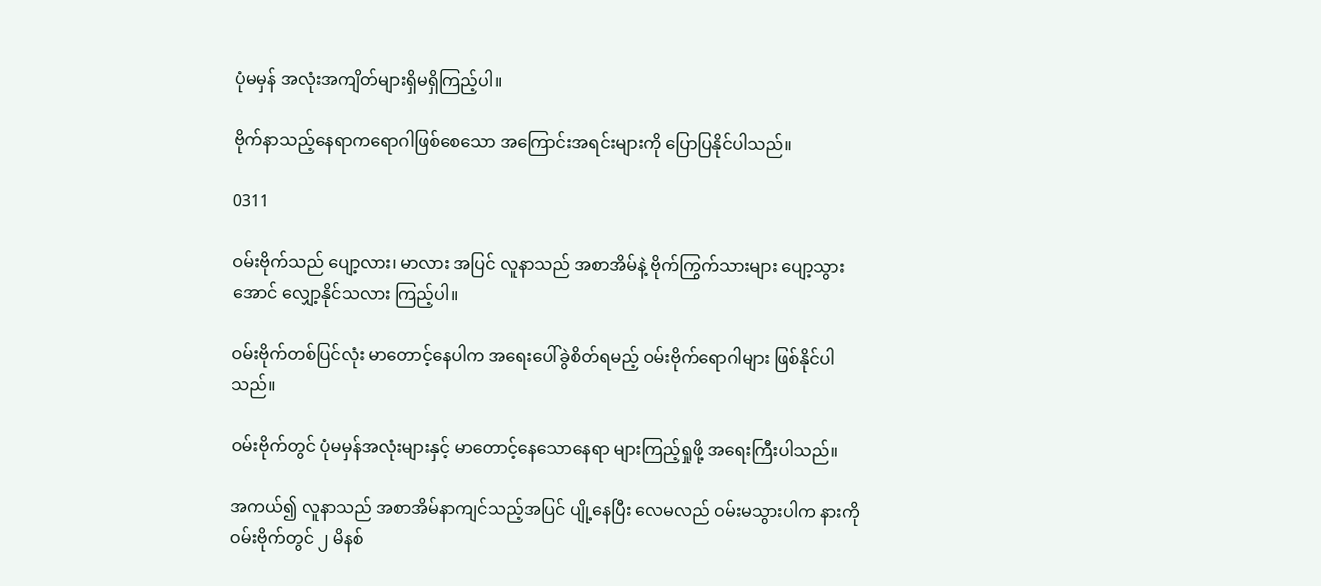ပုံမမှန် အလုံးအကျိတ်များရှိမရှိကြည့်ပါ။

ဗိုက်နာသည့်နေရာကရောဂါဖြစ်စေသော အကြောင်းအရင်းများကို ပြောပြနိုင်ပါသည်။

0311

ဝမ်းဗိုက်သည် ပျော့လား၊ မာလား အပြင် လူနာသည် အစာအိမ်နဲ့ ဗိုက်ကြွက်သားများ ပျော့သွားအောင် လျှော့နိုင်သလား ကြည့်ပါ။

ဝမ်းဗိုက်တစ်ပြင်လုံး မာတောင့်နေပါက အရေးပေါ်ခွဲစိတ်ရမည့် ဝမ်းဗိုက်ရောဂါများ ဖြစ်နိုင်ပါသည်။

ဝမ်းဗိုက်တွင် ပုံမမှန်အလုံးများနှင့် မာတောင့်နေသောနေရာ များကြည့်ရှုဖို့ အရေးကြီးပါသည်။

အကယ်၍ လူနာသည် အစာအိမ်နာကျင်သည့်အပြင် ပျို့နေပြီး လေမလည် ဝမ်းမသွားပါက နားကို ဝမ်းဗိုက်တွင် ၂ မိနစ်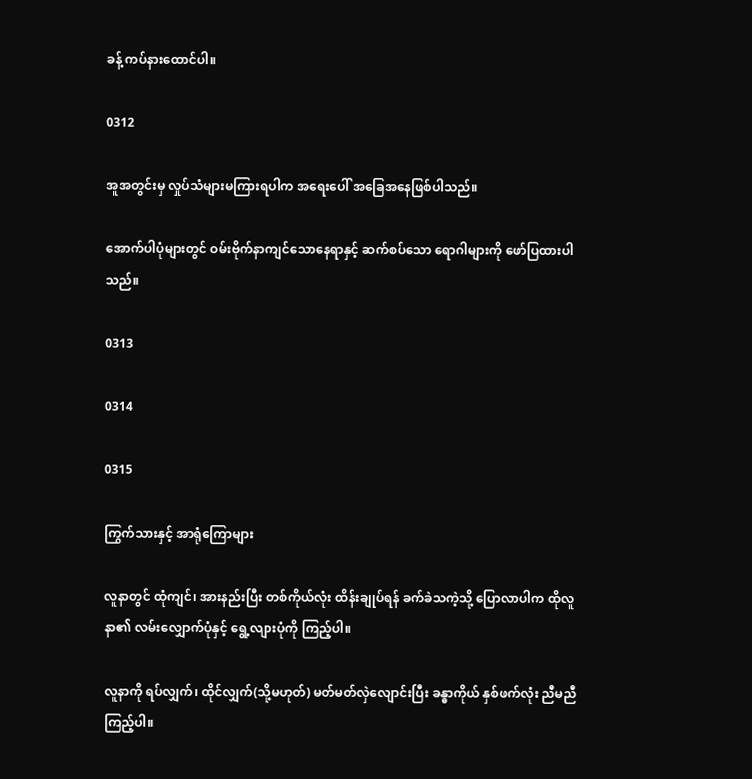ခန့် ကပ်နားထောင်ပါ။

0312

အူအတွင်းမှ လှုပ်သံများမကြားရပါက အရေးပေါ် အခြေအနေဖြစ်ပါသည်။

အောက်ပါပုံများတွင် ဝမ်းဗိုက်နာကျင်သောနေရာနှင့် ဆက်စပ်သော ရောဂါများကို ဖော်ပြထားပါသည်။

0313

0314

0315

ကြွက်သားနှင့် အာရုံကြောများ

လူနာတွင် ထုံကျင်၊ အားနည်းပြီး တစ်ကိုယ်လုံး ထိန်းချုပ်ရန် ခက်ခဲသကဲ့သို့ ပြောလာပါက ထိုလူနာ၏ လမ်းလျှောက်ပုံနှင့် ရွေ့လျားပုံကို ကြည့်ပါ။

လူနာကို ရပ်လျှက်၊ ထိုင်လျှက်(သို့မဟုတ်) မတ်မတ်လှဲလျောင်းပြီး ခန္ဓာကိုယ် နှစ်ဖက်လုံး ညီမညီ ကြည့်ပါ။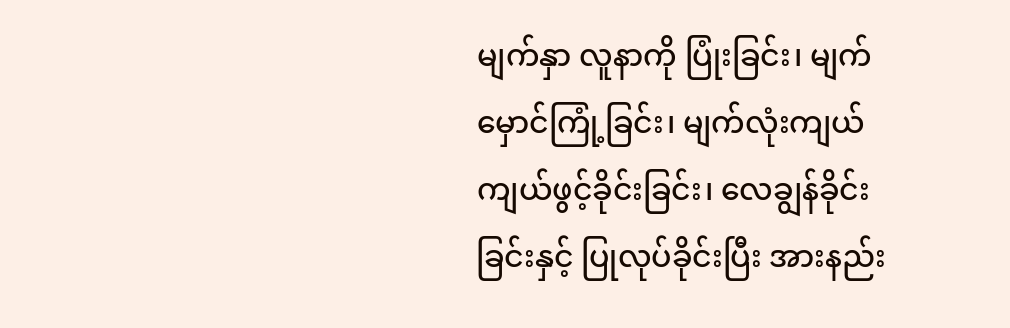မျက်နှာ လူနာကို ပြုံးခြင်း၊ မျက်မှောင်ကြုံ့ခြင်း၊ မျက်လုံးကျယ်ကျယ်ဖွင့်ခိုင်းခြင်း၊ လေချွန်ခိုင်းခြင်းနှင့် ပြုလုပ်ခိုင်းပြီး အားနည်း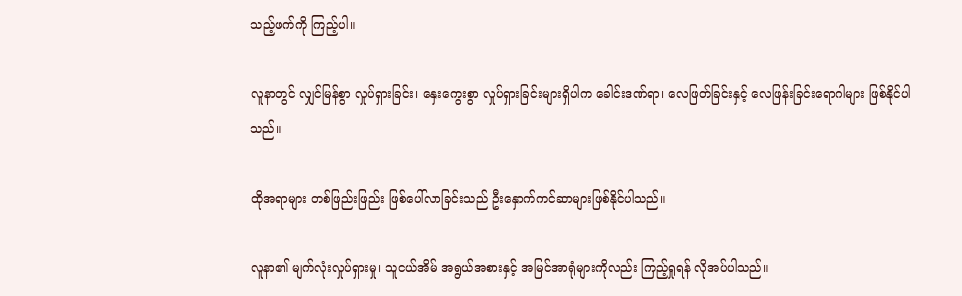သည့်ဖက်ကို ကြည့်ပါ။

လူနာတွင် လျှင်မြန်စွာ လှုပ်ရှားခြင်း၊ နှေးကွေးစွာ လှုပ်ရှားခြင်းများရှိပါက ခေါင်းဒဏ်ရာ၊ လေဖြတ်ခြင်းနှင့် လေဖြန်းခြင်းရောဂါများ ဖြစ်နိုင်ပါသည်။

ထိုအရာများ တစ်ဖြည်းဖြည်း ဖြစ်ပေါ်လာခြင်းသည် ဦးနှောက်ကင်ဆာများဖြစ်နိုင်ပါသည်။

လူနာ၏ မျက်လုံးလှုပ်ရှားမှု၊ သူငယ်အိမ် အရွယ်အစားနှင့် အမြင်အာရုံများကိုလည်း ကြည့်ရှုရန် လိုအပ်ပါသည်။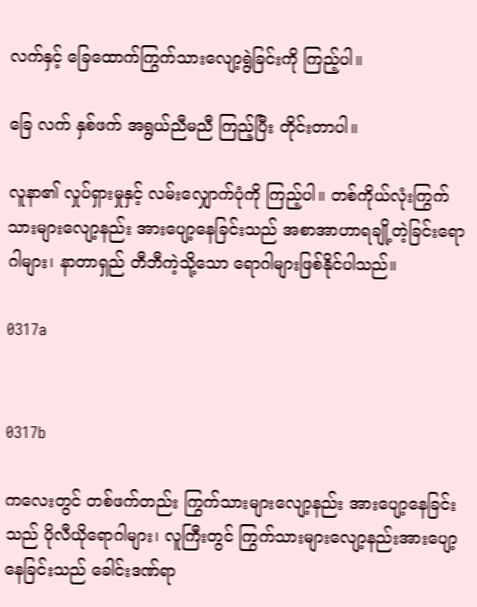လက်နှင့် ခြေထောက်ကြွက်သားလျော့ရွဲခြင်းကို ကြည့်ပါ။

ခြေ လက် နှစ်ဖက် အရွယ်ညီမညီ ကြည့်ပြီး တိုင်းတာပါ။

လူနာ၏ လှုပ်ရှားမှုနှင့် လမ်းလျှောက်ပုံကို ကြည့်ပါ။ တစ်ကိုယ်လုံးကြွက်သားများလျော့နည်း အားပျော့နေခြင်းသည် အစာအာဟာရချို့တဲ့ခြင်းရောဂါများ၊ နာတာရှည် တီဘီကဲ့သို့သော ရောဂါများဖြစ်နိုင်ပါသည်။

0317a


0317b

ကလေးတွင် တစ်ဖက်တည်း ကြွက်သားများလျော့နည်း အားပျော့နေခြင်းသည် ပိုလီယိုရောဂါများ၊ လူကြီးတွင် ကြွက်သားများလျော့နည်းအားပျော့နေခြင်းသည် ခေါင်းဒဏ်ရာ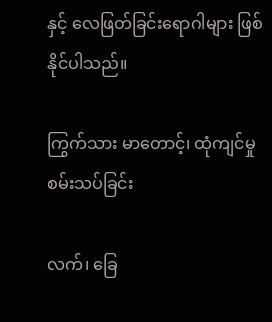နှင့် လေဖြတ်ခြင်းရောဂါများ ဖြစ်နိုင်ပါသည်။

ကြွက်သား မာတောင့်၊ ထုံကျင်မှု စမ်းသပ်ခြင်း

လက်၊ ခြေ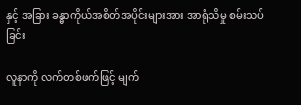နှင့် အခြား ခန္ဓာကိုယ်အစိတ်အပိုင်းများအား အာရုံသိမှု စမ်းသပ်ခြင်း

လူနာကို လက်တစ်ဖက်ဖြင့် မျက်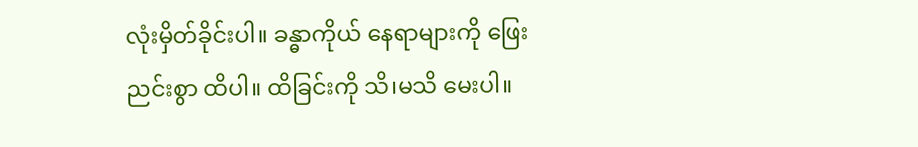လုံးမှိတ်ခိုင်းပါ။ ခန္ဓာကိုယ် နေရာများကို ဖြေးညင်းစွာ ထိပါ။ ထိခြင်းကို သိ၊မသိ မေးပါ။